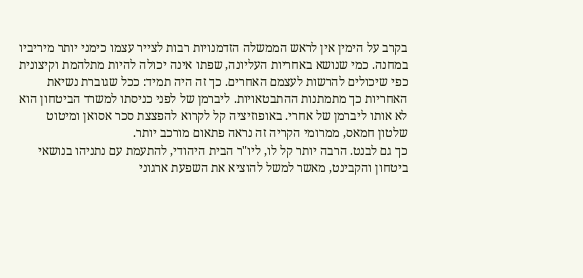בקרב על הימין אין לראש הממשלה הזדמנויות רבות לצייר עצמו כימני יותר מיריביו במחנה. כמי שנושא באחריות העליונה, שפתו אינה יכולה להיות מתלהמת וקיצונית כפי שיכולים להרשות לעצמם האחרים. כך זה היה תמיד: ככל שגוברת נשיאת האחריות כך מתמתנות ההתבטאויות. ליברמן של לפני כניסתו למשרד הביטחון הוא לא אותו ליברמן של אחרי. באופוזיציה קל לקרוא להפצצת סכר אסואן ומיטוט שלטון חמאס, ממרומי הקריה זה נראה פתאום מורכב יותר.
כך גם לבנט. הרבה יותר קל לו, ליו"ר הבית היהודי, להתעמת עם נתניהו בנושאי ביטחון והקבינט, מאשר למשל להוציא את השפעת ארגוני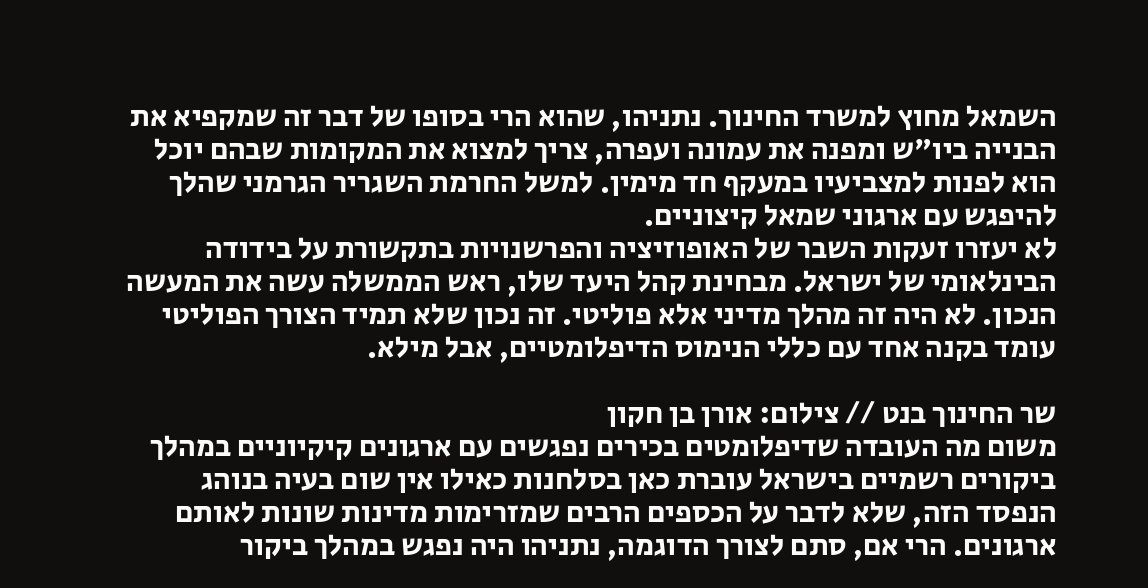השמאל מחוץ למשרד החינוך. נתניהו, שהוא הרי בסופו של דבר זה שמקפיא את הבנייה ביו"ש ומפנה את עמונה ועפרה, צריך למצוא את המקומות שבהם יוכל הוא לפנות למצביעיו במעקף חד מימין. למשל החרמת השגריר הגרמני שהלך להיפגש עם ארגוני שמאל קיצוניים.
לא יעזרו זעקות השבר של האופוזיציה והפרשנויות בתקשורת על בידודה הבינלאומי של ישראל. מבחינת קהל היעד שלו, ראש הממשלה עשה את המעשה הנכון. לא היה זה מהלך מדיני אלא פוליטי. זה נכון שלא תמיד הצורך הפוליטי עומד בקנה אחד עם כללי הנימוס הדיפלומטיים, אבל מילא.

שר החינוך בנט // צילום: אורן בן חקון
משום מה העובדה שדיפלומטים בכירים נפגשים עם ארגונים קיקיוניים במהלך ביקורים רשמיים בישראל עוברת כאן בסלחנות כאילו אין שום בעיה בנוהג הנפסד הזה, שלא לדבר על הכספים הרבים שמזרימות מדינות שונות לאותם ארגונים. הרי אם, סתם לצורך הדוגמה, נתניהו היה נפגש במהלך ביקור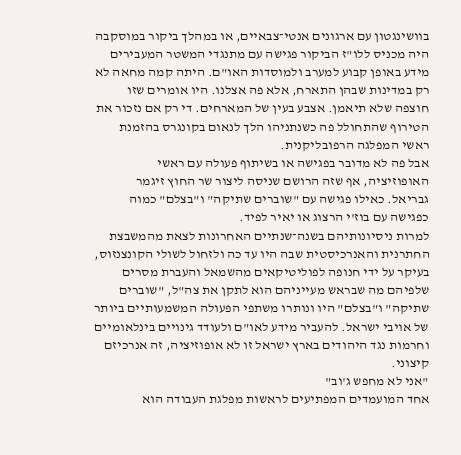בוושינגטון עם ארגונים אנטי־צבאיים, או במהלך ביקור במוסקבה היה מכניס ללו"ז הביקור פגישה עם מתנגדי המשטר המעבירים מידע באופן קבוע למערב ולמוסדות האו"ם. היתה קמה מחאה לא רק במדינות שבהן התארח, אלא פה אצלנו. היו אומרים שזו חוצפה שלא תיאמן. אצבע בעין של המארחים. די רק אם נזכור את הטירוף שהתחולל פה כשנתניהו הלך לנאום בקונגרס בהזמנת ראשי המפלגה הרפובליקנית.
אבל פה לא מדובר בפגישה או בשיתוף פעולה עם ראשי האופוזיציה, אף שזה הרושם שניסה ליצור שר החוץ זיגמר גבריאל. כאילו פגישה עם "שוברים שתיקה" ו"בצלם" כמוה כפגישה עם בוז'י הרצוג או יאיר לפיד.
למרות ניסיונותיהם בשנה־שנתיים האחרונות לצאת מהמשבצת החתרנית והאנרכיסטית שבה היו עד כה ולזחול לשולי הקונצנזוס, בעיקר על ידי חנופה לפוליטיקאים מהשמאל והעברת מסרים שלפיהם מה שבראש מעייניהם הוא לתקן את צה"ל, "שוברים שתיקה" ו"בצלם" היו ונותרו משתפי הפעולה המשמעותיים ביותר של אויבי ישראל. להעביר מידע לאו"ם ולעודד גינויים בינלאומיים וחרמות נגד היהודים בארץ ישראל זו לא אופוזיציה, זה אנרכיזם קיצוני.
"אני לא מחפש ג'וב"
אחד המועמדים המפתיעים לראשות מפלגת העבודה הוא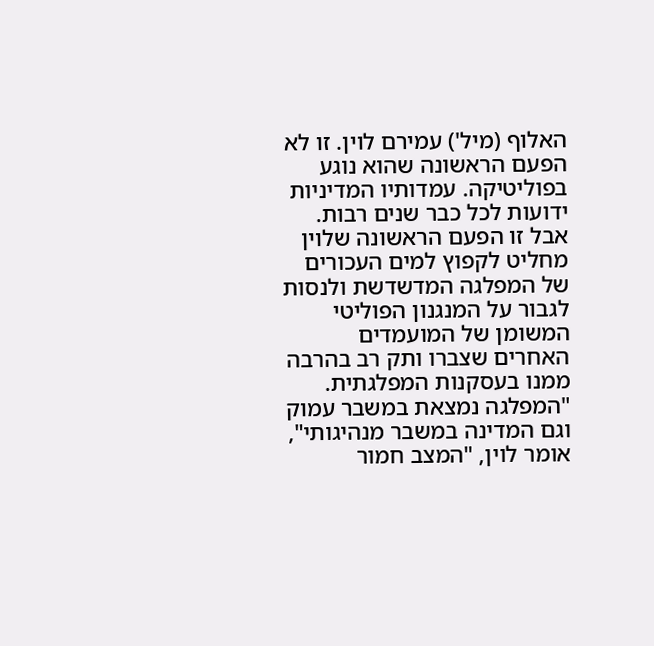האלוף (מיל') עמירם לוין. זו לא הפעם הראשונה שהוא נוגע בפוליטיקה. עמדותיו המדיניות ידועות לכל כבר שנים רבות. אבל זו הפעם הראשונה שלוין מחליט לקפוץ למים העכורים של המפלגה המדשדשת ולנסות לגבור על המנגנון הפוליטי המשומן של המועמדים האחרים שצברו ותק רב בהרבה ממנו בעסקנות המפלגתית.
"המפלגה נמצאת במשבר עמוק וגם המדינה במשבר מנהיגותי", אומר לוין, "המצב חמור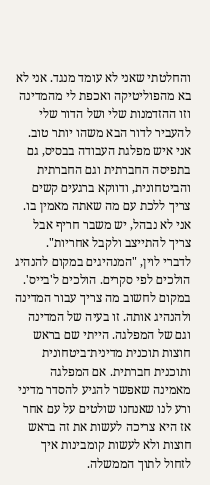והחלטתי שאני לא עומד מנגד. אני לא בא מהפוליטיקה ואכפת לי מהמדינה וזו ההזדמנות שלי ושל הדור שלי להעביר לדור הבא משהו יותר טוב. אני איש מפלגת העבודה בבסיס, גם בתפיסה החברתית וגם החברתית והביטחונית, ודווקא ברגעים קשים צריך ללכת עם מה שאתה מאמין בו. אני לא נבהל, יש משבר חריף אבל צריך להתייצב ולקבל אחריות".
לדברי לוין, "המנהיגים במקום להנהיג הולכים לפי סקרים. הולכים ל'בייס'. במקום לחשוב מה צריך עבור המדינה ולהנהיג אותה. זו בעיה של המדינה וגם של המפלגה. הייתי שם בראש חוצות תוכנית מדינית־ביטחונית ותוכנית חברתית. אם המפלגה מאמינה שאפשר להגיע להסדר מדיני ורע לנו שאנחנו שולטים על עם אחר אז היא צריכה לעשות את זה בראש חוצות ולא לעשות קומבינות איך לזחול לתוך הממשלה.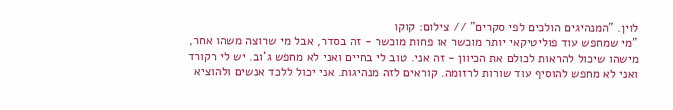לוין. "המנהיגים הולכים לפי סקרים" // צילום: קוקו
"מי שמחפש עוד פוליטיקאי יותר מוכשר או פחות מוכשר - זה בסדר, אבל מי שרוצה משהו אחר, מישהו שיכול להראות לכולם את הכיוון - זה אני. טוב לי בחיים ואני לא מחפש ג'וב. יש לי רקורד ואני לא מחפש להוסיף עוד שורות לרזומה. קוראים לזה מנהיגות. אני יכול ללכד אנשים ולהוציא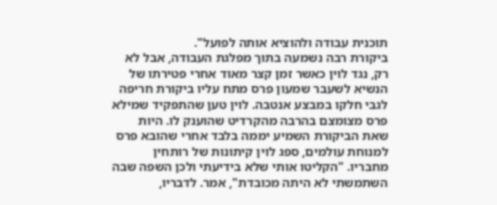תוכנית עבודה ולהוציא אותה לפועל".
ביקורת רבה נשמעה בתוך מפלגת העבודה, אבל לא רק, נגד לוין כאשר זמן קצר מאוד אחרי פטירתו של הנשיא לשעבר שמעון פרס מתח עליו ביקורת חריפה לגבי חלקו במבצע אנטבה. לוין טען שהתפקיד שמילא פרס מצומצם בהרבה מהקרדיט שהוענק לו. היות שאת הביקורת השמיע יממה בלבד אחרי שהובא פרס למנוחת עולמים, ספג לוין קיתונות של רותחין מחבריו. "הקליטו אותי שלא בידיעתי ולכן השפה שבה השתמשתי לא היתה מכובדת", אמר. לדבריו,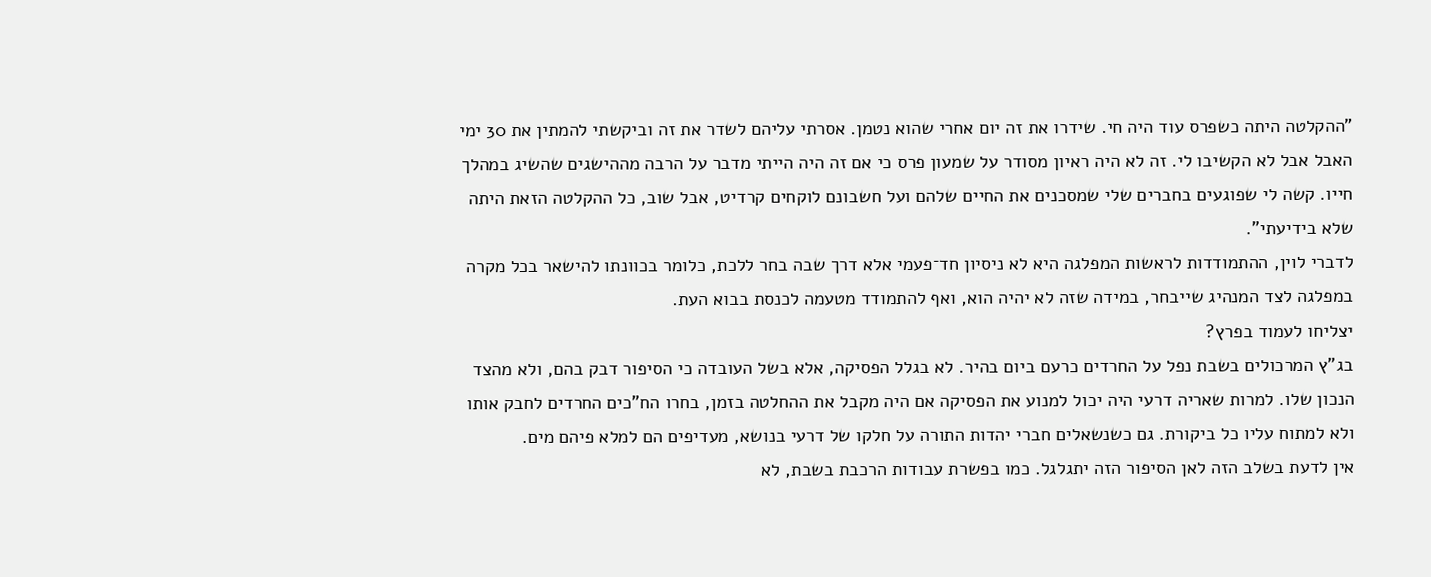"ההקלטה היתה כשפרס עוד היה חי. שידרו את זה יום אחרי שהוא נטמן. אסרתי עליהם לשדר את זה וביקשתי להמתין את 30 ימי האבל אבל לא הקשיבו לי. זה לא היה ראיון מסודר על שמעון פרס כי אם זה היה הייתי מדבר על הרבה מההישגים שהשיג במהלך חייו. קשה לי שפוגעים בחברים שלי שמסכנים את החיים שלהם ועל חשבונם לוקחים קרדיט, אבל שוב, כל ההקלטה הזאת היתה שלא בידיעתי".
לדברי לוין, ההתמודדות לראשות המפלגה היא לא ניסיון חד־פעמי אלא דרך שבה בחר ללכת, כלומר בכוונתו להישאר בכל מקרה במפלגה לצד המנהיג שייבחר, במידה שזה לא יהיה הוא, ואף להתמודד מטעמה לכנסת בבוא העת.
יצליחו לעמוד בפרץ?
בג"ץ המרכולים בשבת נפל על החרדים כרעם ביום בהיר. לא בגלל הפסיקה, אלא בשל העובדה כי הסיפור דבק בהם, ולא מהצד הנכון שלו. למרות שאריה דרעי היה יכול למנוע את הפסיקה אם היה מקבל את ההחלטה בזמן, בחרו הח"כים החרדים לחבק אותו ולא למתוח עליו כל ביקורת. גם כשנשאלים חברי יהדות התורה על חלקו של דרעי בנושא, מעדיפים הם למלא פיהם מים.
אין לדעת בשלב הזה לאן הסיפור הזה יתגלגל. כמו בפשרת עבודות הרכבת בשבת, לא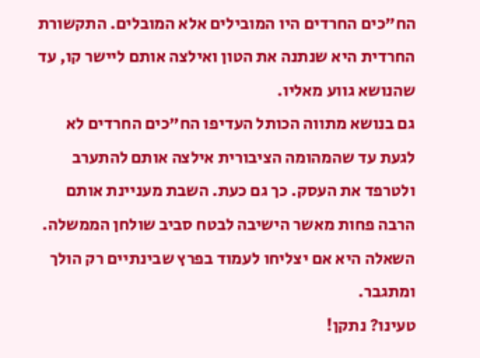הח"כים החרדים היו המובילים אלא המובלים. התקשורת החרדית היא שנתנה את הטון ואילצה אותם ליישר קו, עד שהנושא גווע מאליו.
גם בנושא מתווה הכותל העדיפו הח"כים החרדים לא לגעת עד שהמהומה הציבורית אילצה אותם להתערב ולטרפד את העסק. כך גם כעת. השבת מעניינת אותם הרבה פחות מאשר הישיבה לבטח סביב שולחן הממשלה. השאלה היא אם יצליחו לעמוד בפרץ שבינתיים רק הולך ומתגבר.
טעינו? נתקן!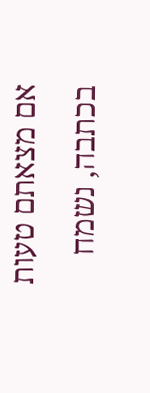אם מצאתם טעות בכתבה, נשמח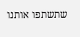שתשתפו אותנו